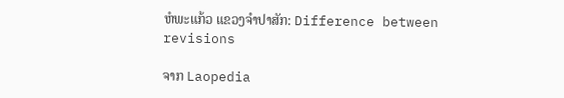ຫໍພະແກ້ວ ແຂວງຈຳປາສັກ: Difference between revisions

ຈາກ Laopedia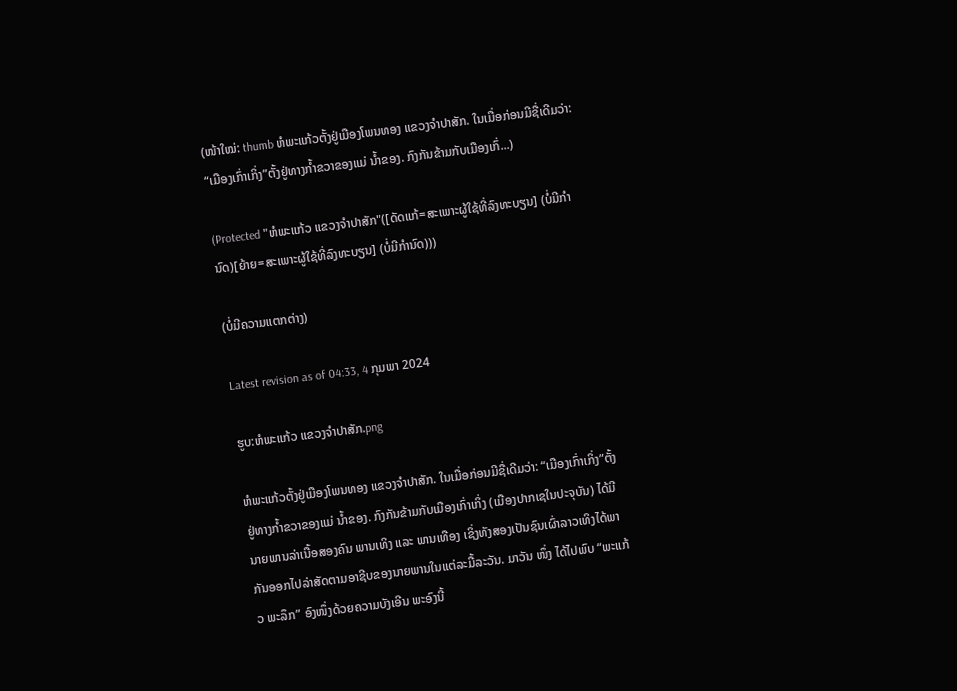(ໜ້າໃໝ່: thumb ຫໍພະແກ້ວຕັ້ງຢູ່ເມືອງໂພນທອງ ແຂວງຈໍາປາສັກ. ໃນເມື່ອກ່ອນມີຊື່ເດີມວ່າ: “ເມືອງເກົ່າເກິ່ງ”ຕັ້ງຢູ່ທາງກ້ຳຂວາຂອງແມ່ ນ້ຳຂອງ. ກົງກັນຂ້າມກັບເມືອງເກົ່...)

(Protected "ຫໍພະແກ້ວ ແຂວງຈຳປາສັກ"([ດັດແກ້=ສະເພາະຜູ້ໃຊ້ທີ່ລົງທະບຽນ] (ບໍ່ມີກຳນົດ)[ຍ້າຍ=ສະເພາະຜູ້ໃຊ້ທີ່ລົງທະບຽນ] (ບໍ່ມີກຳນົດ)))

(ບໍ່ມີຄວາມແຕກຕ່າງ)

Latest revision as of 04:33, 4 ກຸມພາ 2024

ຮູບ:ຫໍພະແກ້ວ ແຂວງຈຳປາສັກ.png

ຫໍພະແກ້ວຕັ້ງຢູ່ເມືອງໂພນທອງ ແຂວງຈໍາປາສັກ. ໃນເມື່ອກ່ອນມີຊື່ເດີມວ່າ: “ເມືອງເກົ່າເກິ່ງ”ຕັ້ງຢູ່ທາງກ້ຳຂວາຂອງແມ່ ນ້ຳຂອງ. ກົງກັນຂ້າມກັບເມືອງເກົ່າເກິ່ງ (ເມືອງປາກເຊໃນປະຈຸບັນ) ໄດ້ມີນາຍພານລ່າເນື້ອສອງຄົນ ພານເທິງ ແລະ ພານເທືອງ ເຊິ່ງທັງສອງເປັນຊົນເຜົ່າລາວເທິງໄດ້ພາກັນອອກໄປລ່າສັດຕາມອາຊີບຂອງນາຍພານໃນແຕ່ລະມື້ລະວັນ. ມາວັນ ໜຶ່ງ ໄດ້ໄປພົບ “ພະແກ້ວ ພະລຶກ” ອົງໜຶ່ງດ້ວຍຄວາມບັງເອີນ ພະອົງນີ້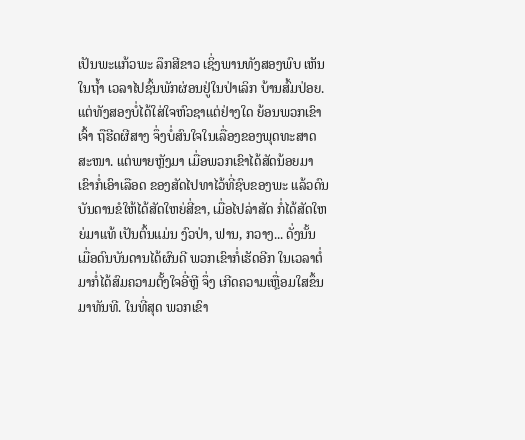ເປັນພະແກ້ວພະ ລຶກສີຂາວ ເຊິ່ງພານທັງສອງພົບ ເຫັນໃນຖ້ຳ ເວລາໄປຊົ້ນພັກຜ່ອນຢູ່ໃນປ່າເລິກ ບ້ານສົ້ມປ່ອຍ. ແຕ່ທັງສອງບໍ່ໄດ້ໃສ່ໃຈຫົວຊາແຕ່ຢ່າງໃດ ຍ້ອນພວກເຂົາເຈົ້າ ຖືຮີດຜີສາງ ຈຶ່ງບໍ່ສົນໃຈໃນເລື່ອງຂອງພຸດທະສາດສະໜາ. ແຕ່ພາຍຫຼັງມາ ເມື່ອພວກເຂົາໄດ້ສັດນ້ອຍມາ ເຂົາກໍ່ເອົາເລືອດ ຂອງສັດໄປທາໄວ້ທີ່ຊົບຂອງພະ ແລ້ວດົນບັນດານຂໍໃຫ້ໄດ້ສັດໃຫຍ່ສີ່ຂາ, ເມື່ອໄປລ່າສັດ ກໍ່ໄດ້ສັດໃຫຍ່ມາແທ້ ເປັນຕົ້ນແມ່ນ ງົວປ່າ, ຟານ, ກວາງ... ດັ່ງນັ້ນ ເມື່ອດົນບັນດານໄດ້ຜົນດີ ພວກເຂົາກໍ່ເຮັດອີກ ໃນເວລາຕໍ່ມາກໍ່ໄດ້ສົມຄວາມຕັ້ງໃຈອີ່ຫຼີ ຈຶ່ງ ເກີດຄວາມເຫຼື່ອມໃສຂຶ້ນມາທັນທີ. ໃນທີ່ສຸດ ພວກເຂົາ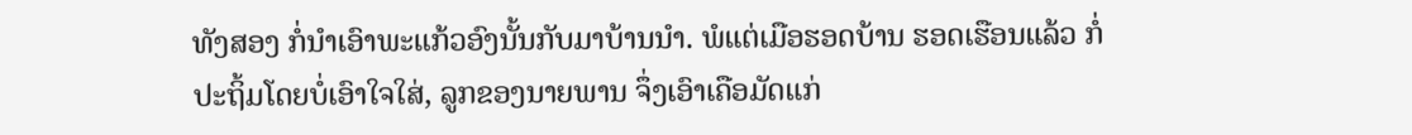ທັງສອງ ກໍ່ນຳເອົາພະແກ້ວອົງນັ້ນກັບມາບ້ານນຳ. ພໍແຕ່ເມືອຮອດບ້ານ ຮອດເຮືອນແລ້ວ ກໍ່ປະຖິ້ມໂດຍບໍ່ເອົາໃຈໃສ່, ລູກຂອງນາຍພານ ຈຶ່ງເອົາເຄືອມັດແກ່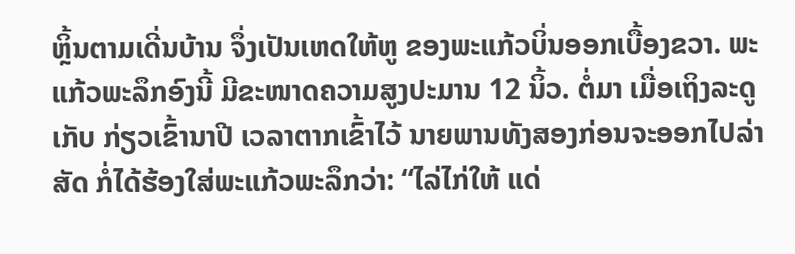ຫຼິ້ນຕາມເດີ່ນບ້ານ ຈຶ່ງເປັນເຫດໃຫ້ຫູ ຂອງພະແກ້ວບິ່ນອອກເບື້ອງຂວາ. ພະແກ້ວພະລຶກອົງນີ້ ມີຂະໜາດຄວາມສູງປະມານ 12 ນິ້ວ. ຕໍ່ມາ ເມື່ອເຖິງລະດູເກັບ ກ່ຽວເຂົ້ານາປີ ເວລາຕາກເຂົ້າໄວ້ ນາຍພານທັງສອງກ່ອນຈະອອກໄປລ່າສັດ ກໍ່ໄດ້ຮ້ອງໃສ່ພະແກ້ວພະລຶກວ່າ: “ໄລ່ໄກ່ໃຫ້ ແດ່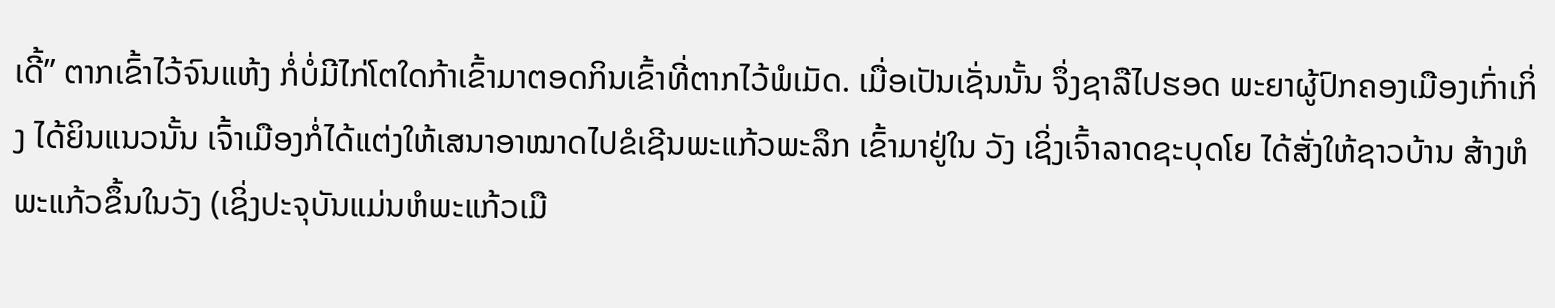ເດີ້” ຕາກເຂົ້າໄວ້ຈົນແຫ້ງ ກໍ່ບໍ່ມີໄກ່ໂຕໃດກ້າເຂົ້າມາຕອດກິນເຂົ້າທີ່ຕາກໄວ້ພໍເມັດ. ເມື່ອເປັນເຊັ່ນນັ້ນ ຈຶ່ງຊາລືໄປຮອດ ພະຍາຜູ້ປົກຄອງເມືອງເກົ່າເກິ່ງ ໄດ້ຍິນແນວນັ້ນ ເຈົ້າເມືອງກໍ່ໄດ້ແຕ່ງໃຫ້ເສນາອາໝາດໄປຂໍເຊີນພະແກ້ວພະລຶກ ເຂົ້າມາຢູ່ໃນ ວັງ ເຊິ່ງເຈົ້າລາດຊະບຸດໂຍ ໄດ້ສັ່ງໃຫ້ຊາວບ້ານ ສ້າງຫໍພະແກ້ວຂຶ້ນໃນວັງ (ເຊິ່ງປະຈຸບັນແມ່ນຫໍພະແກ້ວເມື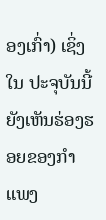ອງເກົ່າ) ເຊິ່ງໃນ ປະຈຸບັນນີ້ ຍັງເຫັນຮ່ອງຮອຍຂອງກຳແພງ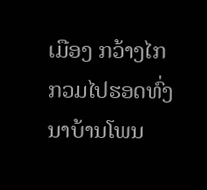ເມືອງ ກວ້າງໄກກວມໄປຮອດທົ່ງນາບ້ານໂພນ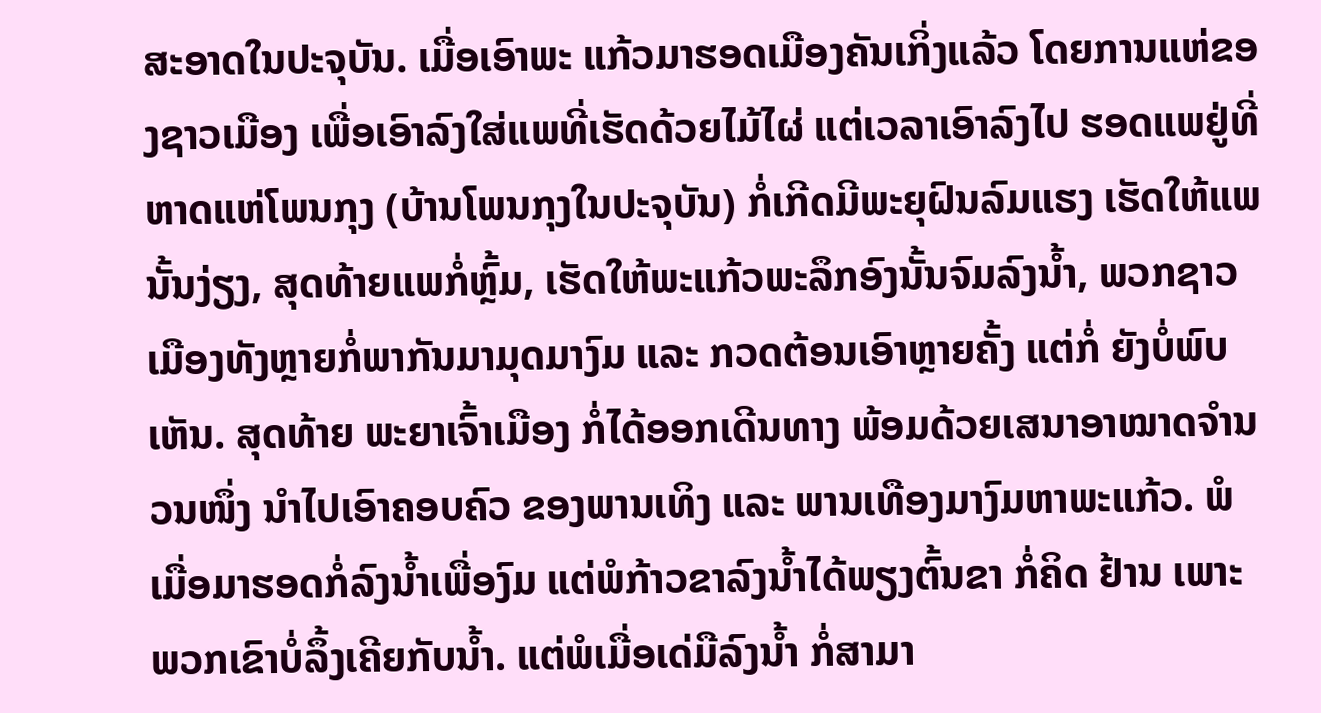ສະອາດໃນປະຈຸບັນ. ເມື່ອເອົາພະ ແກ້ວມາຮອດເມືອງຄັນເກິ່ງແລ້ວ ໂດຍການແຫ່ຂອງຊາວເມືອງ ເພື່ອເອົາລົງໃສ່ແພທີ່ເຮັດດ້ວຍໄມ້ໄຜ່ ແຕ່ເວລາເອົາລົງໄປ ຮອດແພຢູ່ທີ່ຫາດແຫ່ໂພນກຸງ (ບ້ານໂພນກຸງໃນປະຈຸບັນ) ກໍ່ເກີດມີພະຍຸຝົນລົມແຮງ ເຮັດໃຫ້ແພນັ້ນງ່ຽງ, ສຸດທ້າຍແພກໍ່ຫຼົ້ມ, ເຮັດໃຫ້ພະແກ້ວພະລຶກອົງນັ້ນຈົມລົງນ້ຳ, ພວກຊາວເມືອງທັງຫຼາຍກໍ່ພາກັນມາມຸດມາງົມ ແລະ ກວດຕ້ອນເອົາຫຼາຍຄັ້ງ ແຕ່ກໍ່ ຍັງບໍ່ພົບເຫັນ. ສຸດທ້າຍ ພະຍາເຈົ້າເມືອງ ກໍ່ໄດ້ອອກເດີນທາງ ພ້ອມດ້ວຍເສນາອາໝາດຈຳນວນໜຶ່ງ ນຳໄປເອົາຄອບຄົວ ຂອງພານເທິງ ແລະ ພານເທືອງມາງົມຫາພະແກ້ວ. ພໍເມື່ອມາຮອດກໍ່ລົງນ້ຳເພື່ອງົມ ແຕ່ພໍກ້າວຂາລົງນ້ຳໄດ້ພຽງຕົ້ນຂາ ກໍ່ຄິດ ຢ້ານ ເພາະພວກເຂົາບໍ່ລຶ້ງເຄີຍກັບນ້ຳ. ແຕ່ພໍເມື່ອເດ່ມືລົງນ້ຳ ກໍ່ສາມາ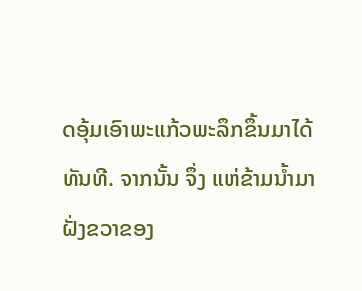ດອຸ້ມເອົາພະແກ້ວພະລຶກຂຶ້ນມາໄດ້ທັນທີ. ຈາກນັ້ນ ຈຶ່ງ ແຫ່ຂ້າມນ້ຳມາຝັ່ງຂວາຂອງ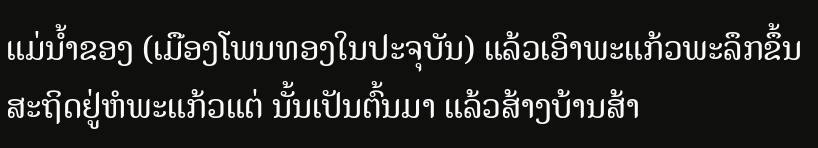ແມ່ນ້ຳຂອງ (ເມືອງໂພນທອງໃນປະຈຸບັນ) ແລ້ວເອົາພະແກ້ວພະລຶກຂຶ້ນສະຖິດຢູ່ຫໍພະແກ້ວແຕ່ ນັ້ນເປັນຕົ້ນມາ ແລ້ວສ້າງບ້ານສ້າ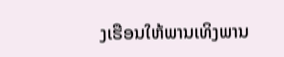ງເຮືອນໃຫ້ພານເທິງພານ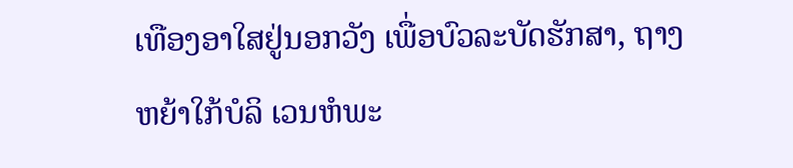ເທືອງອາໃສຢູ່ນອກວັງ ເພື່ອບົວລະບັດຮັກສາ, ຖາງຫຍ້າໃກ້ບໍລິ ເວນຫໍພະ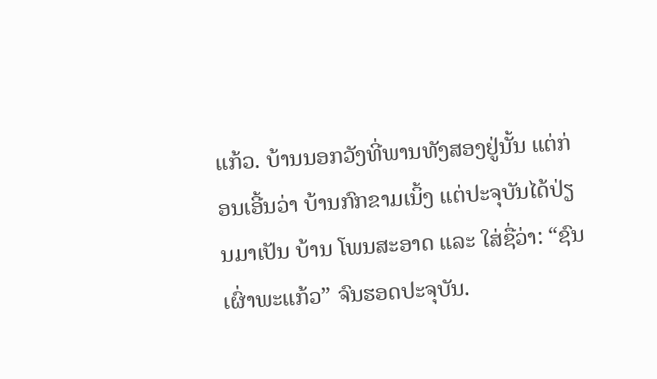ແກ້ວ. ບ້ານນອກວັງທີ່ພານທັງສອງຢູ່ນັ້ນ ແຕ່ກ່ອນເອີ້ນວ່າ ບ້ານກົກຂາມເນິ້ງ ແຕ່ປະຈຸບັນໄດ້ປ່ຽນມາເປັນ ບ້ານ ໂພນສະອາດ ແລະ ໃສ່ຊື່ວ່າ: “ຊົນເຜົ່າພະແກ້ວ” ຈົນຮອດປະຈຸບັນ.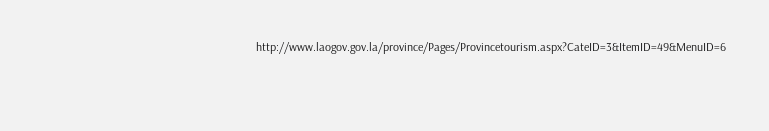http://www.laogov.gov.la/province/Pages/Provincetourism.aspx?CateID=3&ItemID=49&MenuID=6